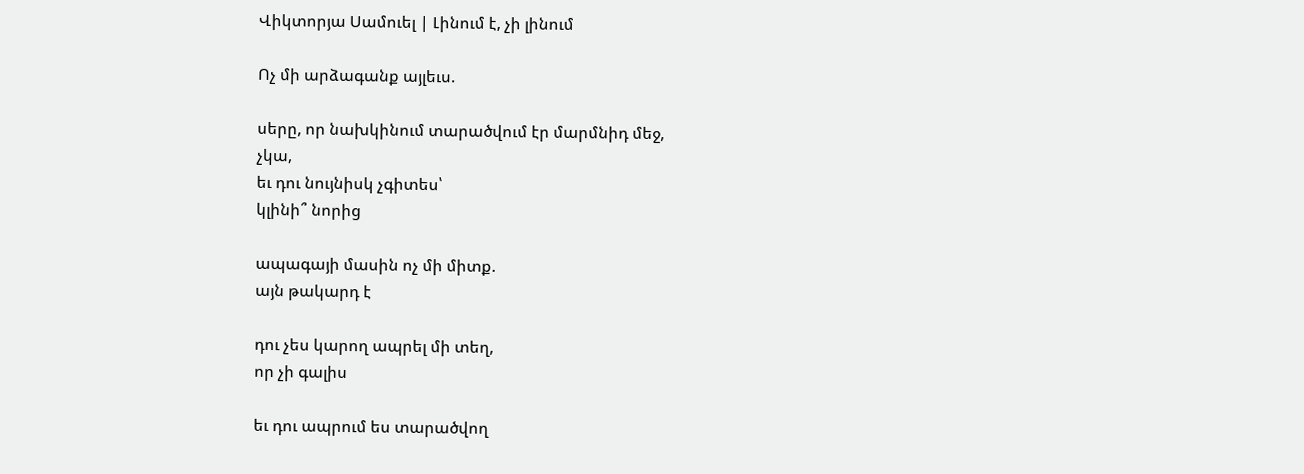Վիկտորյա Սամուել | Լինում է, չի լինում

Ոչ մի արձագանք այլեւս.

սերը, որ նախկինում տարածվում էր մարմնիդ մեջ,
չկա,
եւ դու նույնիսկ չգիտես՝
կլինի՞ նորից

ապագայի մասին ոչ մի միտք.
այն թակարդ է

դու չես կարող ապրել մի տեղ,
որ չի գալիս

եւ դու ապրում ես տարածվող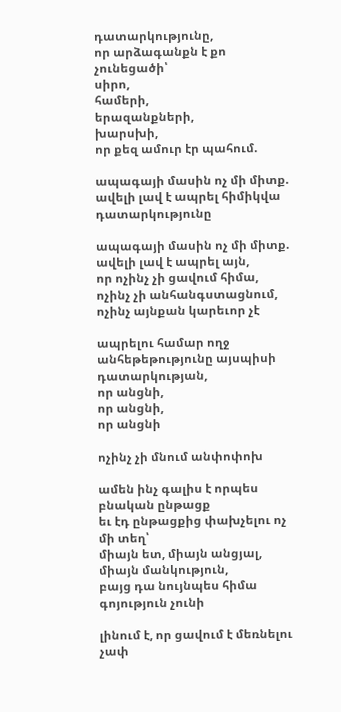դատարկությունը,
որ արձագանքն է քո չունեցածի՝
սիրո,
համերի,
երազանքների,
խարսխի,
որ քեզ ամուր էր պահում.

ապագայի մասին ոչ մի միտք.
ավելի լավ է ապրել հիմիկվա դատարկությունը

ապագայի մասին ոչ մի միտք.
ավելի լավ է ապրել այն,
որ ոչինչ չի ցավում հիմա,
ոչինչ չի անհանգստացնում,
ոչինչ այնքան կարեւոր չէ

ապրելու համար ողջ անհեթեթությունը այսպիսի դատարկության,
որ անցնի,
որ անցնի,
որ անցնի

ոչինչ չի մնում անփոփոխ

ամեն ինչ գալիս է որպես բնական ընթացք
եւ էդ ընթացքից փախչելու ոչ մի տեղ՝
միայն ետ, միայն անցյալ, միայն մանկություն,
բայց դա նույնպես հիմա գոյություն չունի

լինում է, որ ցավում է մեռնելու չափ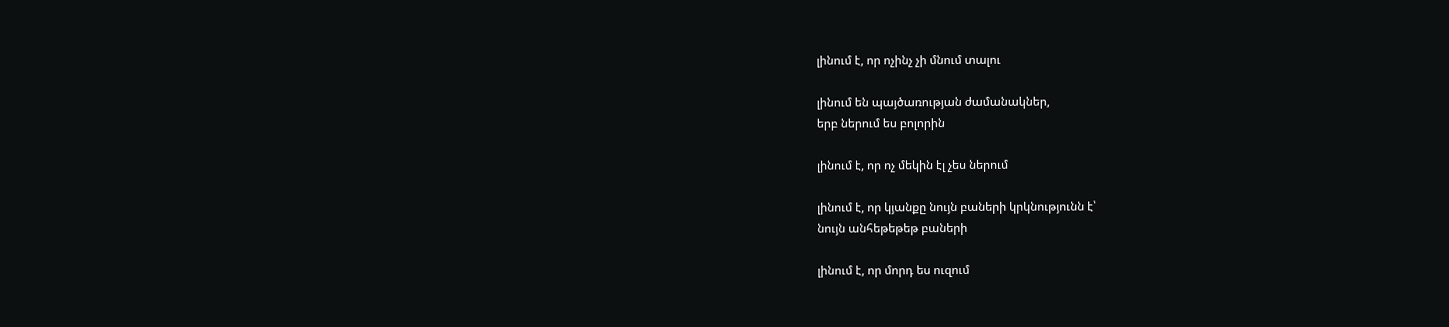լինում է, որ ոչինչ չի մնում տալու

լինում են պայծառության ժամանակներ,
երբ ներում ես բոլորին

լինում է, որ ոչ մեկին էլ չես ներում

լինում է, որ կյանքը նույն բաների կրկնությունն է՝
նույն անհեթեթեթ բաների

լինում է, որ մորդ ես ուզում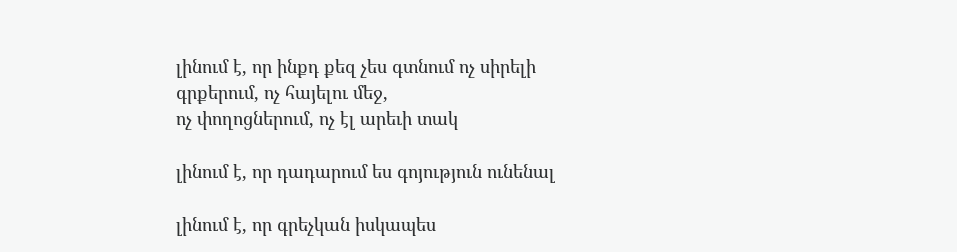լինում է, որ ինքդ քեզ չես գտնում ոչ սիրելի գրքերում, ոչ հայելու մեջ,
ոչ փողոցներում, ոչ էլ արեւի տակ

լինում է, որ դադարում ես գոյություն ունենալ

լինում է, որ գրեչկան իսկապես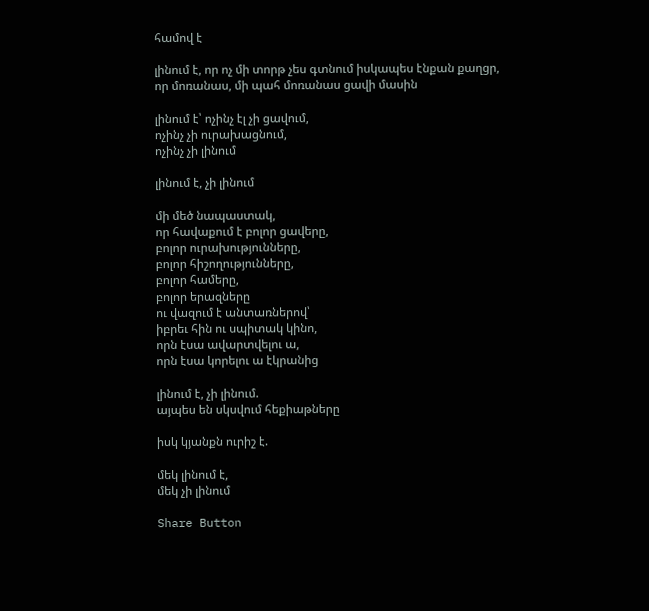համով է

լինում է, որ ոչ մի տորթ չես գտնում իսկապես էնքան քաղցր,
որ մոռանաս, մի պահ մոռանաս ցավի մասին

լինում է՝ ոչինչ էլ չի ցավում,
ոչինչ չի ուրախացնում,
ոչինչ չի լինում

լինում է, չի լինում

մի մեծ նապաստակ,
որ հավաքում է բոլոր ցավերը,
բոլոր ուրախությունները,
բոլոր հիշողությունները,
բոլոր համերը,
բոլոր երազները
ու վազում է անտառներով՝
իբրեւ հին ու սպիտակ կինո,
որն էսա ավարտվելու ա,
որն էսա կորելու ա էկրանից

լինում է, չի լինում.
այպես են սկսվում հեքիաթները

իսկ կյանքն ուրիշ է.

մեկ լինում է,
մեկ չի լինում

Share Button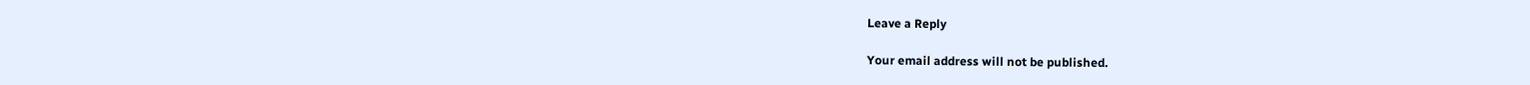Leave a Reply

Your email address will not be published.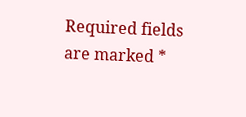Required fields are marked *